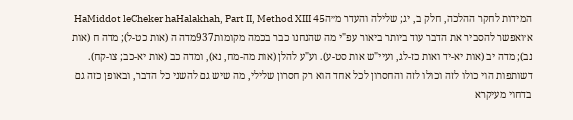המידות לחקר ההלכה, חלק ב, יג; שלילה והעדר מ״הHaMiddot leCheker haHalakhah, Part II, Method XIII 45
א׳ואפשר להסביר את הדבר עוד ביותר ביאור עפ"י מה שהנחנו כבר בכמה מקומות937מדה ה (אות כט-ל); מדה ח (אות נב); מדה יב (אות יא-יד ואות כז-לג, ועיי"ש אות סט-ע). וע"ע להלן (אות מה-מח, נא), ומדה כב (אות יא-כב; צו-קח). דשותפות הוי כולו לזה וכולו לזה והחסרון לכל אחד הוא רק חסרון שלילי, מה שיש גם להשני כל הדבר, ובאופן כזה גם בדחוי מעיקרא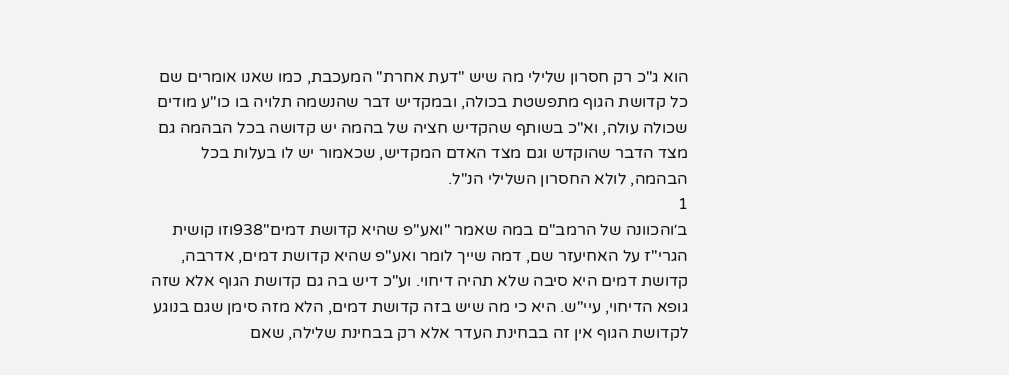הוא ג"כ רק חסרון שלילי מה שיש "דעת אחרת" המעכבת, כמו שאנו אומרים שם כל קדושת הגוף מתפשטת בכולה, ובמקדיש דבר שהנשמה תלויה בו כו"ע מודים שכולה עולה, וא"כ בשותף שהקדיש חציה של בהמה יש קדושה בכל הבהמה גם מצד הדבר שהוקדש וגם מצד האדם המקדיש, שכאמור יש לו בעלות בכל הבהמה, לולא החסרון השלילי הנ"ל.
1
ב׳והכוונה של הרמב"ם במה שאמר "ואע"פ שהיא קדושת דמים"938וזו קושית הגרי"ז על האחיעזר שם, דמה שייך לומר ואע"פ שהיא קדושת דמים, אדרבה, קדושת דמים היא סיבה שלא תהיה דיחוי. וע"כ דיש בה גם קדושת הגוף אלא שזה גופא הדיחוי, עיי"ש. היא כי מה שיש בזה קדושת דמים, הלא מזה סימן שגם בנוגע לקדושת הגוף אין זה בבחינת העדר אלא רק בבחינת שלילה, שאם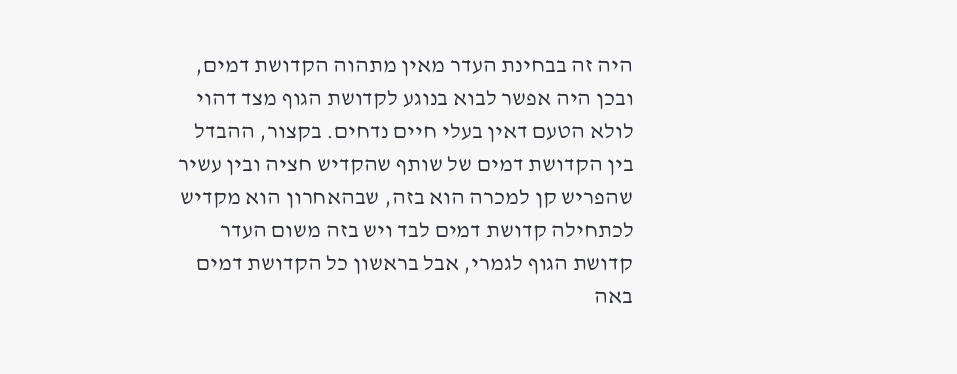היה זה בבחינת העדר מאין מתהוה הקדושת דמים, ובכן היה אפשר לבוא בנוגע לקדושת הגוף מצד דהוי לולא הטעם דאין בעלי חיים נדחים. בקצור, ההבדל בין הקדושת דמים של שותף שהקדיש חציה ובין עשיר שהפריש קן למכרה הוא בזה, שבהאחרון הוא מקדיש לכתחילה קדושת דמים לבד ויש בזה משום העדר קדושת הגוף לגמרי, אבל בראשון כל הקדושת דמים באה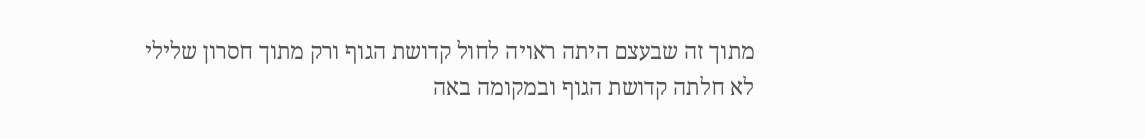מתוך זה שבעצם היתה ראויה לחול קדושת הגוף ורק מתוך חסרון שלילי לא חלתה קדושת הגוף ובמקומה באה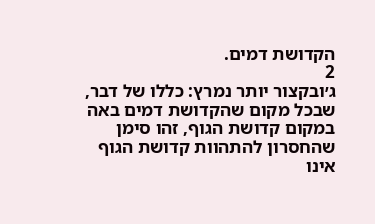הקדושת דמים.
2
ג׳ובקצור יותר נמרץ: כללו של דבר, שבכל מקום שהקדושת דמים באה במקום קדושת הגוף, זהו סימן שהחסרון להתהוות קדושת הגוף אינו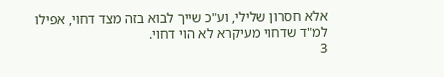אלא חסרון שלילי, וע"כ שייך לבוא בזה מצד דחוי, אפילו למ"ד שדחוי מעיקרא לא הוי דחוי.
3